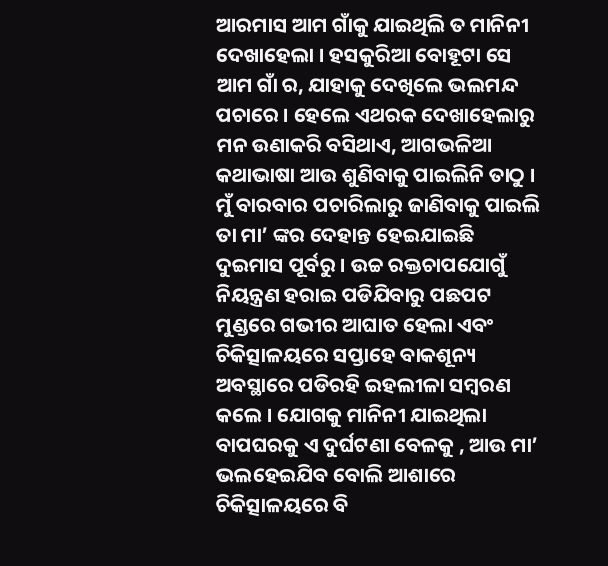ଆରମାସ ଆମ ଗାଁକୁ ଯାଇଥିଲି ତ ମାନିନୀ ଦେଖାହେଲା । ହସକୁରିଆ ବୋହୂଟା ସେ ଆମ ଗାଁ ର, ଯାହାକୁ ଦେଖିଲେ ଭଲମନ୍ଦ ପଚାରେ । ହେଲେ ଏଥରକ ଦେଖାହେଲାରୁ ମନ ଉଣାକରି ବସିଥାଏ, ଆଗଭଳିଆ କଥାଭାଷା ଆଉ ଶୁଣିବାକୁ ପାଇଲିନି ତାଠୁ ।
ମୁଁ ବାରବାର ପଚାରିଲାରୁ ଜାଣିବାକୁ ପାଇଲି ତା ମା’ ଙ୍କର ଦେହାନ୍ତ ହେଇଯାଇଛି ଦୁଇମାସ ପୂର୍ବରୁ । ଉଚ୍ଚ ରକ୍ତଚାପଯୋଗୁଁ ନିୟନ୍ତ୍ରଣ ହରାଇ ପଡିଯିବାରୁ ପଛପଟ ମୁଣ୍ଡରେ ଗଭୀର ଆଘାତ ହେଲା ଏବଂ ଚିକିତ୍ସାଳୟରେ ସପ୍ତାହେ ବାକଶୂନ୍ୟ ଅବସ୍ଥାରେ ପଡିରହି ଇହଲୀଳା ସମ୍ବରଣ କଲେ । ଯୋଗକୁ ମାନିନୀ ଯାଇଥିଲା ବାପଘରକୁ ଏ ଦୁର୍ଘଟଣା ବେଳକୁ , ଆଉ ମା’ ଭଲହେଇଯିବ ବୋଲି ଆଶାରେ ଚିକିତ୍ସାଳୟରେ ବି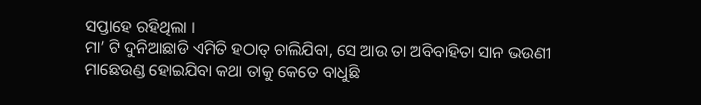ସପ୍ତାହେ ରହିଥିଲା ।
ମା’ ଟି ଦୁନିଆଛାଡି ଏମିତି ହଠାତ୍ ଚାଲିଯିବା, ସେ ଆଉ ତା ଅବିବାହିତା ସାନ ଭଉଣୀ ମାଛେଉଣ୍ଡ ହୋଇଯିବା କଥା ତାକୁ କେତେ ବାଧୁଛି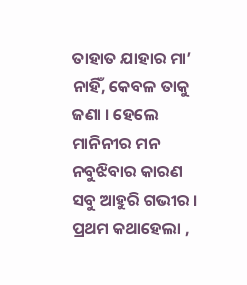ତାହାତ ଯାହାର ମା’ ନାହିଁ, କେବଳ ତାକୁ ଜଣା । ହେଲେ ମାନିନୀର ମନ ନବୁଝିବାର କାରଣ ସବୁ ଆହୁରି ଗଭୀର । ପ୍ରଥମ କଥାହେଲା ,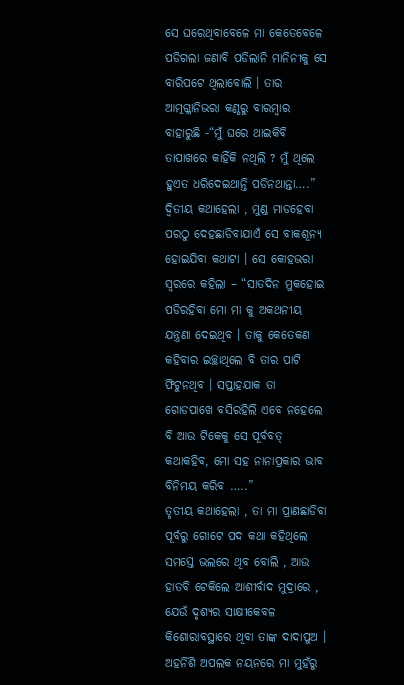ସେ ଘରେଥିବାବେଳେ ମା କେତେବେଳେ ପଡିଗଲା ଜଣାବି ପଡିଲାନି ମାନିନୀକୁ ସେ ବାରିପଟେ ଥିଲାବୋଲି । ତାର ଆତ୍ମଗ୍ଳାନିଭରା କଣ୍ଠରୁ ବାରମ୍ବାର ବାହାରୁଛି -“ମୁଁ ଘରେ ଥାଇକିବି ତାପାଖରେ କାହିଁକି ନଥିଲି ? ମୁଁ ଥିଲେ ହୁଏତ ଧରିଦେଇଥାନ୍ତି ପଡିନଥାନ୍ତା….”
ଦ୍ୱିତୀୟ କଥାହେଲା , ମୁଣ୍ଡ ମାଡହେବା ପରଠୁ ଦେହଛାଡିବାଯାଏଁ ସେ ବାକଶୂନ୍ୟ ହୋଇଯିବା କଥାଟା । ସେ କୋହଭରା ସ୍ୱରରେ କହିଲା – “ସାତଦିନ ମୁକହୋଇ ପଡିରହିବା ମୋ ମା କୁ ଅକଥନୀୟ ଯନ୍ତ୍ରଣା ଦେଇଥିବ । ତାକୁ କେତେକଣ କହିବାର ଇଚ୍ଛାଥିଲେ ବି ତାର ପାଟି ଫିଟୁନଥିବ । ସପ୍ତାହଯାକ ତା ଗୋଡପାଖେ ବସିରହିଲି ଏବେ ନହେଲେ ବି ଆଉ ଟିକେକୁ ସେ ପୂର୍ବବତ୍ କଥାକହିବ, ମୋ ସହ ନାନାପ୍ରକାର ଭାବ ବିନିମୟ କରିବ …..”
ତୃତୀୟ କଥାହେଲା , ତା ମା ପ୍ରାଣଛାଡିବା ପୂର୍ବରୁ ଗୋଟେ ପଦ କଥା କହିଥିଲେ ସମସ୍ତେ ଭଲରେ ଥିବ ବୋଲି , ଆଉ ହାତବି ଟେକିଲେ ଆଶୀର୍ବାଦ ମୁଦ୍ରାରେ , ଯେଉଁ ଦୃଶ୍ୟର ସାକ୍ଷୀକେବଳ କିଶୋରାବସ୍ଥାରେ ଥିବା ତାଙ୍କ ଦାଦାପୁଅ । ଅହର୍ନିଶି ଅପଲକ ନୟନରେ ମା ମୁହଁରୁ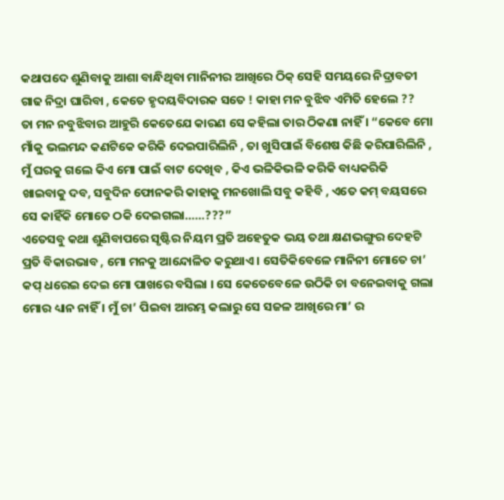କଥାପଦେ ଶୁଣିବାକୁ ଆଶା ବାନ୍ଧିଥିବା ମାନିନୀର ଆଖିରେ ଠିକ୍ ସେହି ସମୟରେ ନିଦ୍ରାବତୀ ଗାଢ ନିଦ୍ରା ଘାରିବା , କେତେ ହୃଦୟବିଦାରକ ସତେ ! କାହା ମନ ବୁଝିବ ଏମିତି ହେଲେ ??
ତା ମନ ନବୁଝିବାର ଆହୁରି କେତେଯେ କାରଣ ସେ କହିଲା ତାର ଠିକଣା ନାହିଁ । “କେବେ ମୋ ମାଁକୁ ଭଲମନ୍ଦ କଣଟିକେ କରିକି ଦେଇପାରିଲିନି , ତା ଖୁସିପାଇଁ ବିଶେଷ କିଛି କରିପାରିଲିନି , ମୁଁ ଘରକୁ ଗଲେ କିଏ ମୋ ପାଇଁ ବାଟ ଦେଖିବ , କିଏ ଭଳିକିଭଳି କରିକି ବାଧ୍ୟକରିକି ଖାଇବାକୁ ଦବ, ସବୁଦିନ ଫୋନକରି କାହାକୁ ମନଖୋଲି ସବୁ କହିବି , ଏତେ କମ୍ ବୟସରେ ସେ କାହିଁକି ମୋତେ ଠକି ଦେଇଗଲା……???”
ଏତେସବୁ କଥା ଶୁଣିବାପରେ ସୃଷ୍ଟିର ନିୟମ ପ୍ରତି ଅହେତୁକ ଭୟ ତଥା କ୍ଷଣଭଙ୍ଗୁର ଦେହଟି ପ୍ରତି ବିକାରଭାବ , ମୋ ମନକୁ ଆନ୍ଦୋଳିତ କରୁଥାଏ । ସେତିକିବେଳେ ମାନିନୀ ମୋତେ ଚା’ କପ୍ ଧରେଇ ଦେଇ ମୋ ପାଖରେ ବସିଲା । ସେ କେତେବେଳେ ଉଠିକି ଚା ବନେଇବାକୁ ଗଲା ମୋର ଧ୍ୟାନ ନାହିଁ । ମୁଁ ଚା’ ପିଇବା ଆରମ୍ଭ କଲାରୁ ସେ ସଜଳ ଆଖିରେ ମା’ ର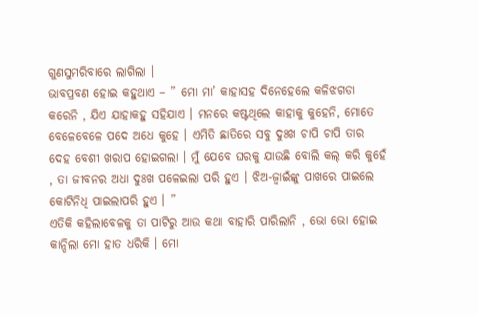ଗୁଣସୁମରିବାରେ ଲାଗିଲା ।
ଭାବପ୍ରବଣ ହୋଇ କହୁଥାଏ – ” ମୋ ମା’ କାହାସହ ଦିନେହେଲେ କଳିଝଗଡା କରେନି , ଯିଏ ଯାହାକହୁ ସହିଯାଏ । ମନରେ କଷ୍ଟଥିଲେ କାହାକୁ କୁହେନି, ମୋତେ ବେଳେବେଳେ ପଦେ ଅଧେ କୁହେ । ଏମିତି ଛାତିରେ ସବୁ ଦୁଃଖ ଚାପି ଚାପି ତାର ଦେହ ବେଶୀ ଖରାପ ହୋଇଗଲା । ମୁଁ ଯେବେ ଘରକୁ ଯାଉଛି ବୋଲି କଲ୍ କରି କୁହେଁ , ତା ଜୀବନର ଅଧା ଦୁଃଖ ପଳେଇଲା ପରି ହୁଏ । ଝିଅ-ଜ୍ୱାଇଁଙ୍କୁ ପାଖରେ ପାଇଲେ କୋଟିନିଧି ପାଇଲାପରି ହୁଏ । ”
ଏତିକି କହିଲାବେଳକୁ ତା ପାଟିରୁ ଆଉ କଥା ବାହାରି ପାରିଲାନି , ଭୋ ଭୋ ହୋଇ କାନ୍ଦିଲା ମୋ ହାତ ଧରିକି । ମୋ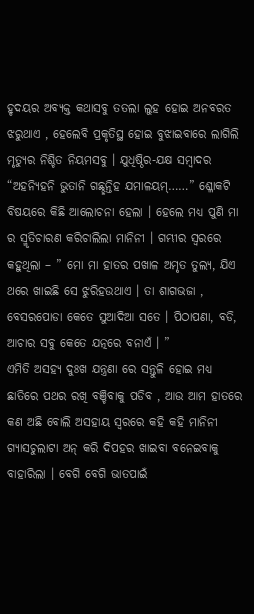ହୃଦୟର ଅବ୍ୟକ୍ତ କଥାସବୁ ତତଲା ଲୁହ ହୋଇ ଅନବରତ ଝରୁଥାଏ , ହେଲେବି ପ୍ରକୃତିସ୍ଥ ହୋଇ ବୁଝାଇବାରେ ଲାଗିଲି ମୃତ୍ୟୁର ନିଶ୍ଚିତ ନିୟମସବୁ । ଯୁଧିଷ୍ଠିର-ଯକ୍ଷ ସମ୍ବାଦର “ଅହନ୍ୟିହନି ଭୁତାନି ଗଛ୍ଛନ୍ତିହ ଯମାଳୟମ୍……” ଶ୍ଳୋକଟି ବିଷୟରେ କିଛି ଆଲୋଚନା ହେଲା । ହେଲେ ମଧ୍ୟ ପୁଣି ମା ର ସ୍ମୃତିଚାରଣ କରିଚାଲିଲା ମାନିନୀ । ଗମ୍ଭୀର ସ୍ୱରରେ କହୁଥିଲା – ” ମୋ ମା ହାତର ପଖାଳ ଅମୃତ ତୁଲ୍ୟ, ଯିଏ ଥରେ ଖାଇଛି ସେ ଝୁରିହଉଥାଏ । ତା ଶାଗଭଜା , ବେସରପୋଡା କେତେ ସୁଆଦିଆ ସତେ । ପିଠାପଣା, ବଡି, ଆଚାର ସବୁ କେତେ ଯତ୍ନରେ ବନାଏଁ । ”
ଏମିତି ଅସହ୍ୟ ଦୁଃଖ ଯନ୍ତ୍ରଣା ରେ ସନ୍ତୁଳି ହୋଇ ମଧ୍ୟ ଛାତିରେ ପଥର ରଖି ବଞ୍ଚିବାକୁ ପଡିବ , ଆଉ ଆମ ହାତରେ କଣ ଅଛି ବୋଲି ଅସହାୟ ସ୍ୱରରେ କହି କହି ମାନିନୀ ଗ୍ୟାସଚୁଲାଟା ଅନ୍ କରି ଦିପହର ଖାଇବା ବନେଇବାକୁ ବାହାରିଲା । ବେଗି ବେଗି ଭାତପାଇଁ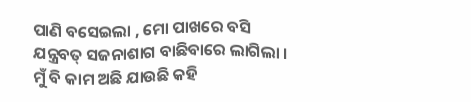ପାଣି ବସେଇଲା , ମୋ ପାଖରେ ବସି ଯନ୍ତ୍ରବତ୍ ସଜନାଶାଗ ବାଛିବାରେ ଲାଗିଲା । ମୁଁ ବି କାମ ଅଛି ଯାଉଛି କହି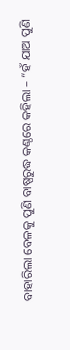ବାହାରିଲା ବେଳକୁ ପୁଣି ବାଷ୍ପରୁଦ୍ଧ କଣ୍ଠରେ କହିଲା – “ହଁ ଯାଅ ପୁଣି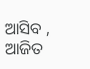ଆସିବ , ଆଜିତ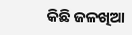କିଛି ଜଳଖିଆ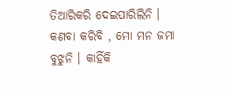ତିଆରିକରି ଦେଇପାରିଲିନି । କଣବା କରିବି , ମୋ ମନ ଜମା ବୁଝୁନି । କାହିଁକି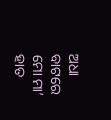ଅଧା ବାଟରେ ମୋ ମା’ ହାତ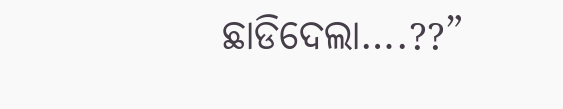ଛାଡିଦେଲା….??”